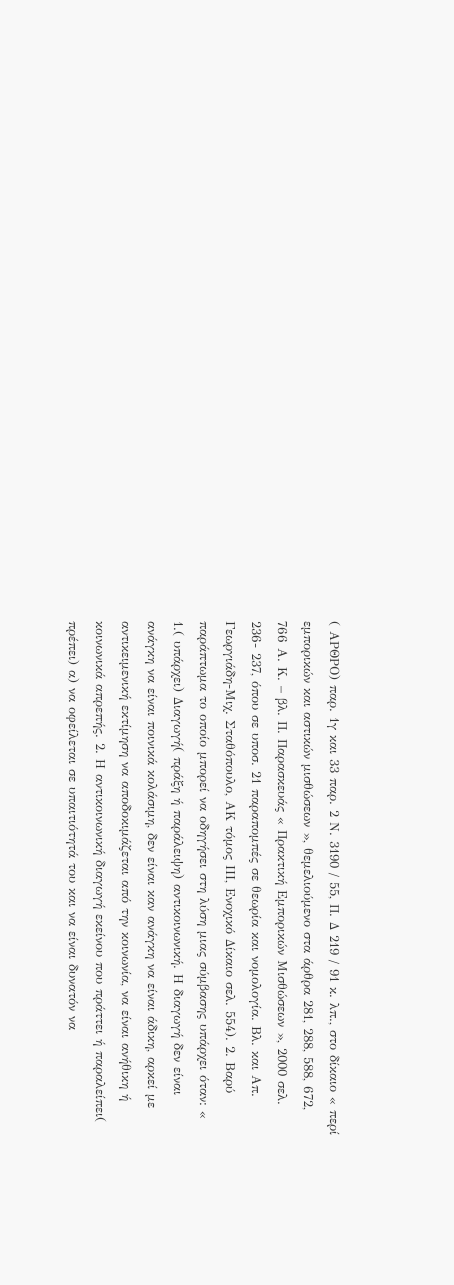( ΑΡΘΡΟ) παρ. 1γ και 33 παρ. 2 Ν. 3190 / 55, Π. Δ 219 / 91 κ. λπ., στο δίκαιο « περί εμπορικών και αστικών μισθώσεων », θεμελιούμενο στα άρθρα 281, 288, 588, 672, 766 Α. Κ. – βλ. Π. Παρασκευάς « Πρακτική Εμπορικών Μισθώσεων », 2000 σελ. 236- 237, όπου σε υποσ. 21 παραπομπές σε θεωρία και νομολογία. Βλ. και Απ. Γεωργιάδη-Μιχ. Σταθόπουλο, ΑΚ τόμος ΙΙΙ, Ενοχικό Δίκαιο σελ. 554). 2. Βαρύ παράπτωμα το οποίο μπορεί να οδηγήσει στη λύση μιας σύμβασης υπάρχει όταν: « 1.( υπάρχει) Διαγωγή( πράξη ή παράλειψη) αντικοινωνική. Η διαγωγή δεν είναι ανάγκη να είναι ποινικά κολάσιμη, δεν είναι καν ανάγκη να είναι άδικη, αρκεί με αντικειμενική εκτίμηση να αποδοκιμάζεται από την κοινωνία, να είναι ανήθικη ή κοινωνικά απρεπής. 2. Η αντικοινωνική διαγωγή εκείνου που πράττει ή παραλείπει( πρέπει) α) να οφείλεται σε υπαιτιότητά του και να είναι δυνατόν να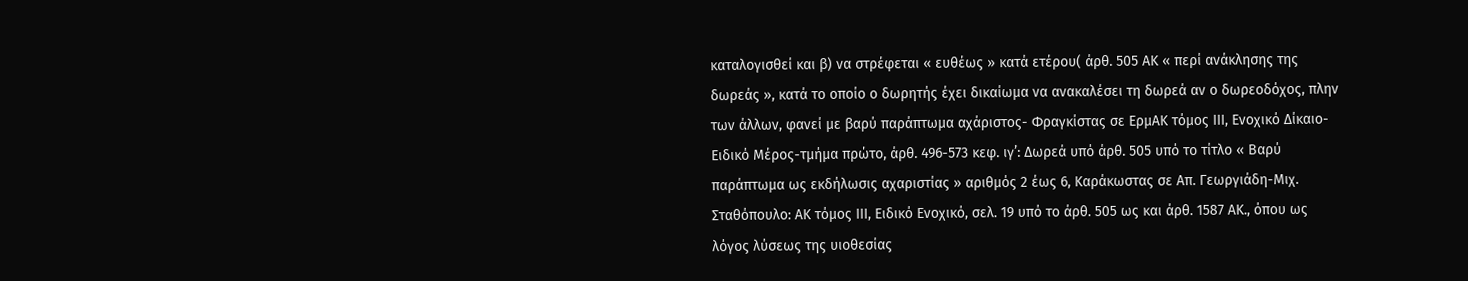καταλογισθεί και β) να στρέφεται « ευθέως » κατά ετέρου( άρθ. 505 ΑΚ « περί ανάκλησης της δωρεάς », κατά το οποίο ο δωρητής έχει δικαίωμα να ανακαλέσει τη δωρεά αν ο δωρεοδόχος, πλην των άλλων, φανεί με βαρύ παράπτωμα αχάριστος- Φραγκίστας σε ΕρμΑΚ τόμος ΙΙΙ, Ενοχικό Δίκαιο-Ειδικό Μέρος-τμήμα πρώτο, άρθ. 496-573 κεφ. ιγ’: Δωρεά υπό άρθ. 505 υπό το τίτλο « Βαρύ παράπτωμα ως εκδήλωσις αχαριστίας » αριθμός 2 έως 6, Καράκωστας σε Απ. Γεωργιάδη-Μιχ. Σταθόπουλο: ΑΚ τόμος ΙΙΙ, Ειδικό Ενοχικό, σελ. 19 υπό το άρθ. 505 ως και άρθ. 1587 ΑΚ., όπου ως λόγος λύσεως της υιοθεσίας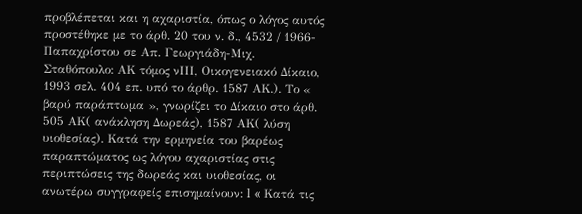προβλέπεται και η αχαριστία, όπως ο λόγος αυτός προστέθηκε με το άρθ. 20 του ν. δ., 4532 / 1966- Παπαχρίστου σε Απ. Γεωργιάδη-Μιχ. Σταθόπουλο: ΑΚ τόμος νΙΙΙ, Οικογενειακό Δίκαιο, 1993 σελ. 404 επ. υπό το άρθρ. 1587 ΑΚ.). Το « βαρύ παράπτωμα », γνωρίζει το Δίκαιο στο άρθ. 505 ΑΚ( ανάκληση Δωρεάς), 1587 ΑΚ( λύση υιοθεσίας). Κατά την ερμηνεία του βαρέως παραπτώματος ως λόγου αχαριστίας στις περιπτώσεις της δωρεάς και υιοθεσίας, οι ανωτέρω συγγραφείς επισημαίνουν: l « Κατά τις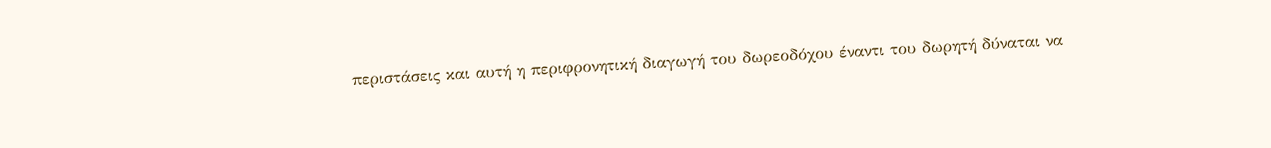περιστάσεις και αυτή η περιφρονητική διαγωγή του δωρεοδόχου έναντι του δωρητή δύναται να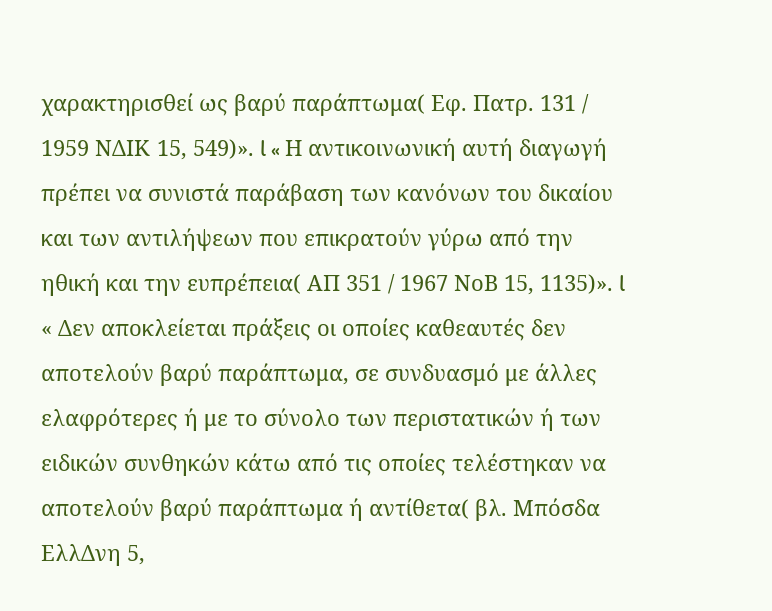χαρακτηρισθεί ως βαρύ παράπτωμα( Εφ. Πατρ. 131 / 1959 ΝΔΙΚ 15, 549)». l « Η αντικοινωνική αυτή διαγωγή πρέπει να συνιστά παράβαση των κανόνων του δικαίου και των αντιλήψεων που επικρατούν γύρω από την ηθική και την ευπρέπεια( ΑΠ 351 / 1967 ΝοΒ 15, 1135)». l « Δεν αποκλείεται πράξεις οι οποίες καθεαυτές δεν αποτελούν βαρύ παράπτωμα, σε συνδυασμό με άλλες ελαφρότερες ή με το σύνολο των περιστατικών ή των ειδικών συνθηκών κάτω από τις οποίες τελέστηκαν να αποτελούν βαρύ παράπτωμα ή αντίθετα( βλ. Μπόσδα ΕλλΔνη 5,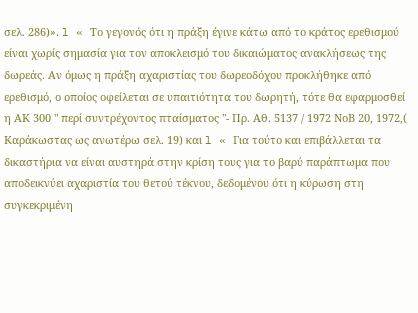σελ. 286)». l « Το γεγονός ότι η πράξη έγινε κάτω από το κράτος ερεθισμού είναι χωρίς σημασία για τον αποκλεισμό του δικαιώματος ανακλήσεως της δωρεάς. Αν όμως η πράξη αχαριστίας του δωρεοδόχου προκλήθηκε από ερεθισμό, ο οποίος οφείλεται σε υπαιτιότητα του δωρητή, τότε θα εφαρμοσθεί η ΑΚ 300 " περί συντρέχοντος πταίσματος "- Πρ. Αθ. 5137 / 1972 ΝοΒ 20, 1972,( Καράκωστας ως ανωτέρω σελ. 19) και l « Για τούτο και επιβάλλεται τα δικαστήρια να είναι αυστηρά στην κρίση τους για το βαρύ παράπτωμα που αποδεικνύει αχαριστία του θετού τέκνου, δεδομένου ότι η κύρωση στη συγκεκριμένη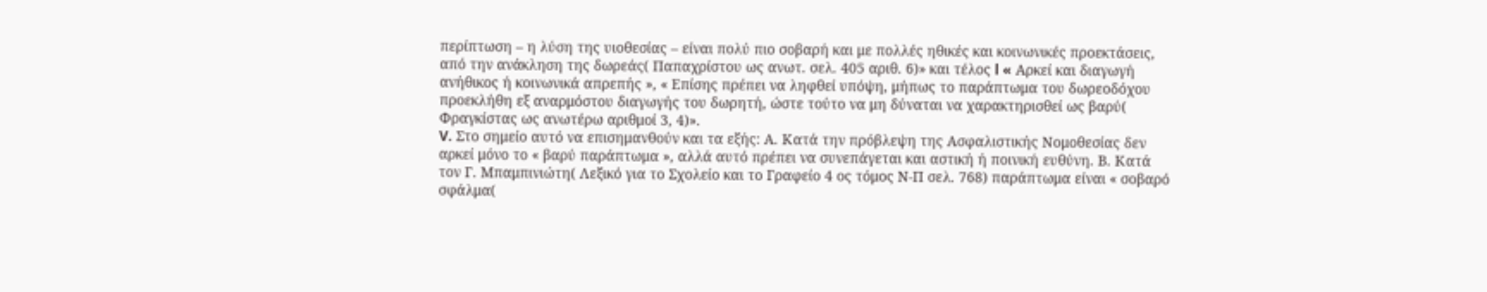περίπτωση – η λύση της υιοθεσίας – είναι πολύ πιο σοβαρή και με πολλές ηθικές και κοινωνικές προεκτάσεις, από την ανάκληση της δωρεάς( Παπαχρίστου ως ανωτ. σελ. 405 αριθ. 6)» και τέλος l « Αρκεί και διαγωγή ανήθικος ή κοινωνικά απρεπής », « Επίσης πρέπει να ληφθεί υπόψη, μήπως το παράπτωμα του δωρεοδόχου προεκλήθη εξ αναρμόστου διαγωγής του δωρητή, ώστε τούτο να μη δύναται να χαρακτηρισθεί ως βαρύ( Φραγκίστας ως ανωτέρω αριθμοί 3, 4)».
V. Στο σημείο αυτό να επισημανθούν και τα εξής: Α. Κατά την πρόβλεψη της Ασφαλιστικής Νομοθεσίας δεν αρκεί μόνο το « βαρύ παράπτωμα », αλλά αυτό πρέπει να συνεπάγεται και αστική ή ποινική ευθύνη. Β. Κατά τον Γ. Μπαμπινιώτη( Λεξικό για το Σχολείο και το Γραφείο 4 ος τόμος Ν-Π σελ. 768) παράπτωμα είναι « σοβαρό σφάλμα(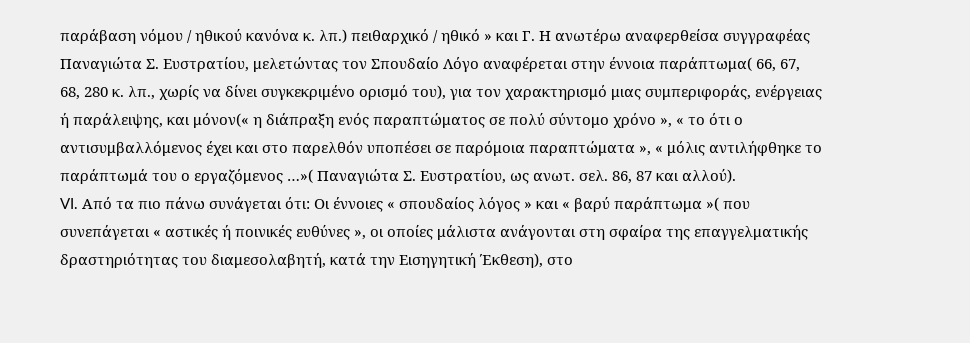παράβαση νόμου / ηθικού κανόνα κ. λπ.) πειθαρχικό / ηθικό » και Γ. Η ανωτέρω αναφερθείσα συγγραφέας Παναγιώτα Σ. Ευστρατίου, μελετώντας τον Σπουδαίο Λόγο αναφέρεται στην έννοια παράπτωμα( 66, 67, 68, 280 κ. λπ., χωρίς να δίνει συγκεκριμένο ορισμό του), για τον χαρακτηρισμό μιας συμπεριφοράς, ενέργειας ή παράλειψης, και μόνον(« η διάπραξη ενός παραπτώματος σε πολύ σύντομο χρόνο », « το ότι ο αντισυμβαλλόμενος έχει και στο παρελθόν υποπέσει σε παρόμοια παραπτώματα », « μόλις αντιλήφθηκε το παράπτωμά του ο εργαζόμενος …»( Παναγιώτα Σ. Ευστρατίου, ως ανωτ. σελ. 86, 87 και αλλού).
VI. Από τα πιο πάνω συνάγεται ότι: Oι έννοιες « σπουδαίος λόγος » και « βαρύ παράπτωμα »( που συνεπάγεται « αστικές ή ποινικές ευθύνες », οι οποίες μάλιστα ανάγονται στη σφαίρα της επαγγελματικής δραστηριότητας του διαμεσολαβητή, κατά την Εισηγητική Έκθεση), στο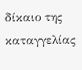δίκαιο της καταγγελίας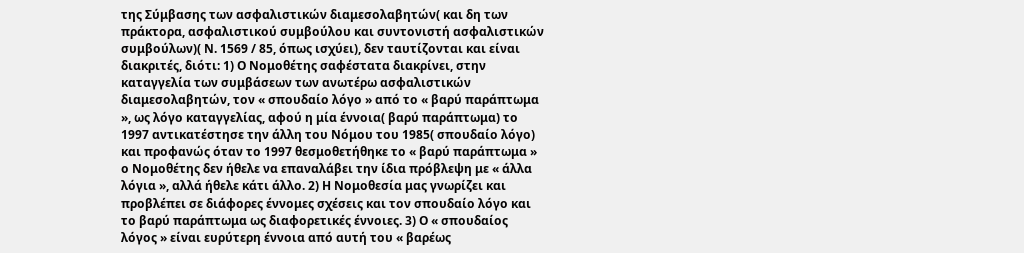της Σύμβασης των ασφαλιστικών διαμεσολαβητών( και δη των πράκτορα, ασφαλιστικού συμβούλου και συντονιστή ασφαλιστικών συμβούλων)( Ν. 1569 / 85, όπως ισχύει), δεν ταυτίζονται και είναι διακριτές, διότι: 1) Ο Νομοθέτης σαφέστατα διακρίνει, στην καταγγελία των συμβάσεων των ανωτέρω ασφαλιστικών διαμεσολαβητών, τον « σπουδαίο λόγο » από το « βαρύ παράπτωμα », ως λόγο καταγγελίας, αφού η μία έννοια( βαρύ παράπτωμα) το 1997 αντικατέστησε την άλλη του Νόμου του 1985( σπουδαίο λόγο) και προφανώς όταν το 1997 θεσμοθετήθηκε το « βαρύ παράπτωμα » ο Νομοθέτης δεν ήθελε να επαναλάβει την ίδια πρόβλεψη με « άλλα λόγια », αλλά ήθελε κάτι άλλο. 2) Η Νομοθεσία μας γνωρίζει και προβλέπει σε διάφορες έννομες σχέσεις και τον σπουδαίο λόγο και το βαρύ παράπτωμα ως διαφορετικές έννοιες. 3) Ο « σπουδαίος λόγος » είναι ευρύτερη έννοια από αυτή του « βαρέως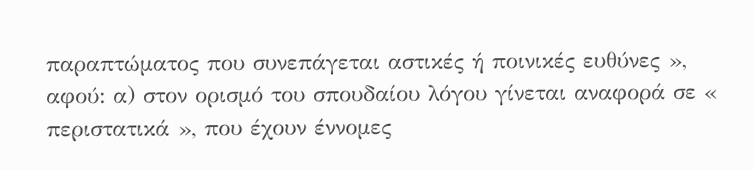παραπτώματος που συνεπάγεται αστικές ή ποινικές ευθύνες », αφού: α) στον ορισμό του σπουδαίου λόγου γίνεται αναφορά σε « περιστατικά », που έχουν έννομες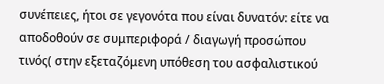συνέπειες, ήτοι σε γεγονότα που είναι δυνατόν: είτε να αποδοθούν σε συμπεριφορά / διαγωγή προσώπου τινός( στην εξεταζόμενη υπόθεση του ασφαλιστικού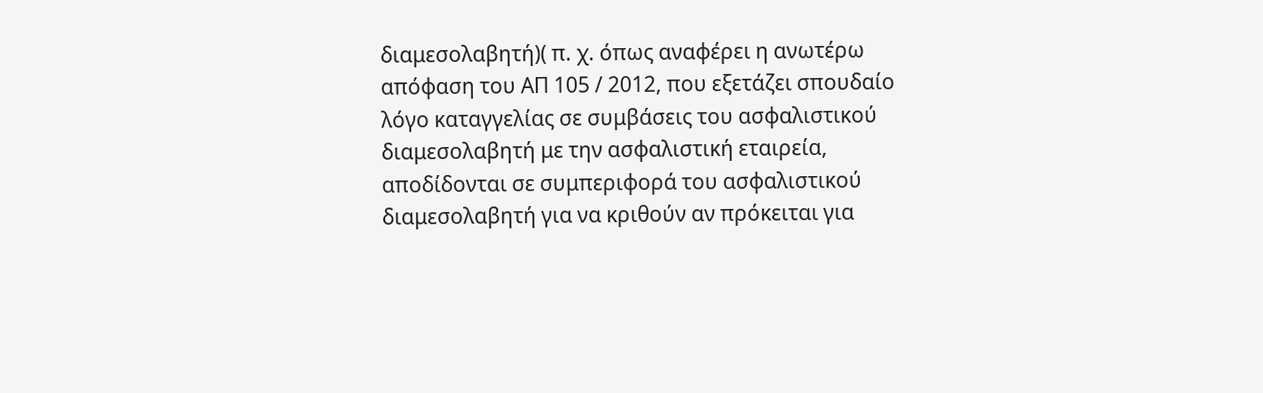διαμεσολαβητή)( π. χ. όπως αναφέρει η ανωτέρω απόφαση του ΑΠ 105 / 2012, που εξετάζει σπουδαίο λόγο καταγγελίας σε συμβάσεις του ασφαλιστικού διαμεσολαβητή με την ασφαλιστική εταιρεία, αποδίδονται σε συμπεριφορά του ασφαλιστικού διαμεσολαβητή για να κριθούν αν πρόκειται για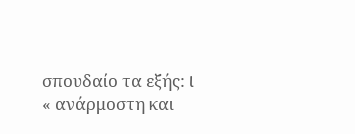σπουδαίο τα εξής: l « ανάρμοστη και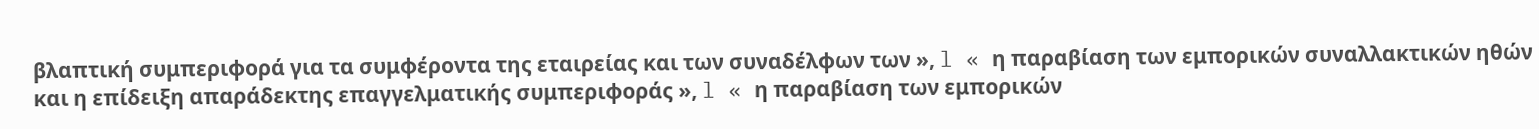βλαπτική συμπεριφορά για τα συμφέροντα της εταιρείας και των συναδέλφων των », l « η παραβίαση των εμπορικών συναλλακτικών ηθών και η επίδειξη απαράδεκτης επαγγελματικής συμπεριφοράς », l « η παραβίαση των εμπορικών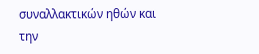συναλλακτικών ηθών και την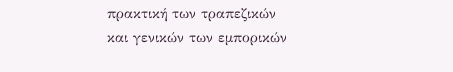πρακτική των τραπεζικών και γενικών των εμπορικών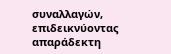συναλλαγών, επιδεικνύοντας απαράδεκτη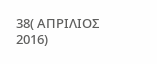38( ΑΠΡΙΛΙΟΣ 2016)